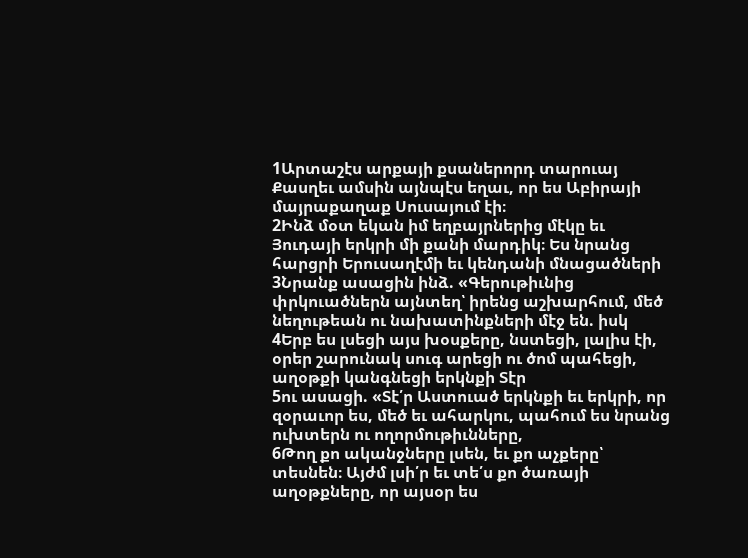1Արտաշէս արքայի քսաներորդ տարուայ Քասղեւ ամսին այնպէս եղաւ, որ ես Աբիրայի մայրաքաղաք Սուսայում էի։
2Ինձ մօտ եկան իմ եղբայրներից մէկը եւ Յուդայի երկրի մի քանի մարդիկ։ Ես նրանց հարցրի Երուսաղէմի եւ կենդանի մնացածների
3Նրանք ասացին ինձ. «Գերութիւնից փրկուածներն այնտեղ՝ իրենց աշխարհում, մեծ նեղութեան ու նախատինքների մէջ են. իսկ
4Երբ ես լսեցի այս խօսքերը, նստեցի, լալիս էի, օրեր շարունակ սուգ արեցի ու ծոմ պահեցի, աղօթքի կանգնեցի երկնքի Տէր
5ու ասացի. «Տէ՛ր Աստուած երկնքի եւ երկրի, որ զօրաւոր ես, մեծ եւ ահարկու, պահում ես նրանց ուխտերն ու ողորմութիւնները,
6Թող քո ականջները լսեն, եւ քո աչքերը՝ տեսնեն։ Այժմ լսի՛ր եւ տե՛ս քո ծառայի աղօթքները, որ այսօր ես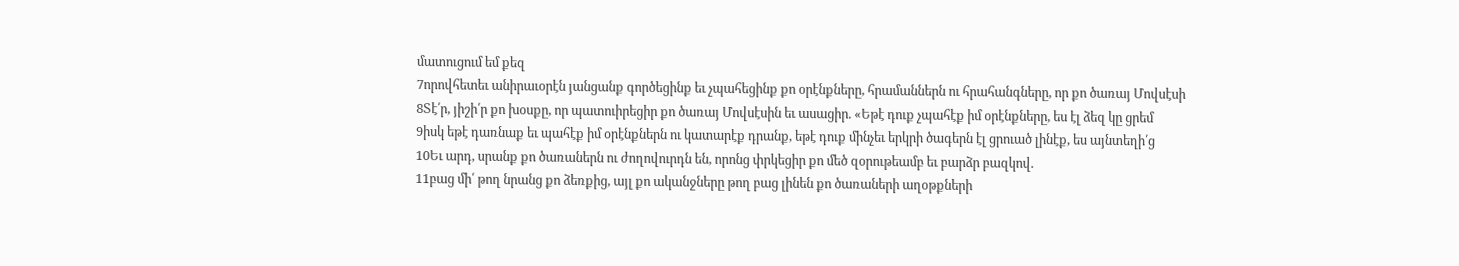մատուցում եմ քեզ
7որովհետեւ անիրաւօրէն յանցանք գործեցինք եւ չպահեցինք քո օրէնքները, հրամաններն ու հրահանգները, որ քո ծառայ Մովսէսի
8Տէ՛ր, յիշի՛ր քո խօսքը, որ պատուիրեցիր քո ծառայ Մովսէսին եւ ասացիր. «Եթէ դուք չպահէք իմ օրէնքները, ես էլ ձեզ կը ցրեմ
9իսկ եթէ դառնաք եւ պահէք իմ օրէնքներն ու կատարէք դրանք, եթէ դուք մինչեւ երկրի ծագերն էլ ցրուած լինէք, ես այնտեղի՛ց
10Եւ արդ, սրանք քո ծառաներն ու ժողովուրդն են, որոնց փրկեցիր քո մեծ զօրութեամբ եւ բարձր բազկով.
11բաց մի՛ թող նրանց քո ձեռքից, այլ քո ականջները թող բաց լինեն քո ծառաների աղօթքների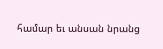համար եւ անսան նրանց